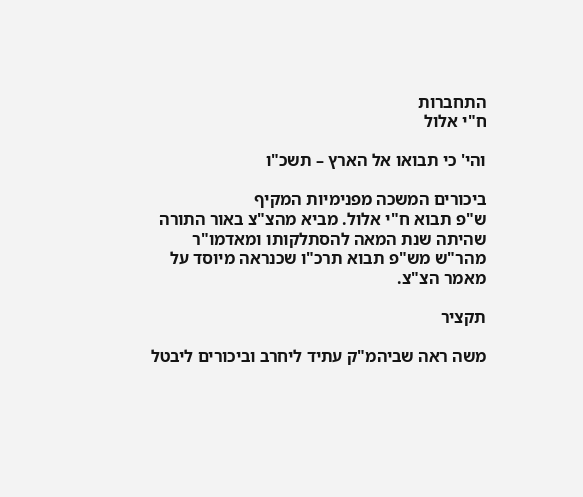התחברות
ח"י אלול

והי' כי תבואו אל הארץ – תשכ"ו

ביכורים המשכה מפנימיות המקיף
ש"פ תבוא ח"י אלול. מביא מהצ"צ באור התורה שהיתה שנת המאה להסתלקותו ומאדמו"ר מהר"ש מש"פ תבוא תרכ"ו שכנראה מיוסד על מאמר הצ"צ.

תקציר

משה ראה שביהמ"ק עתיד ליחרב וביכורים ליבטל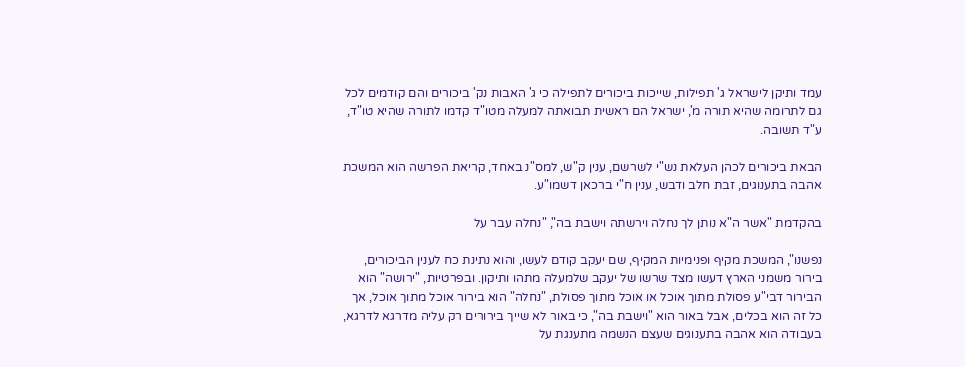עמד ותיקן לישראל ג' תפילות, שייכות ביכורים לתפילה כי ג' האבות נק' ביכורים והם קודמים לכל גם לתרומה שהיא תורה מ', ישראל הם ראשית תבואתה למעלה מטו"ד קדמו לתורה שהיא טו"ד, ע"ד תשובה.

הבאת ביכורים לכהן העלאת נש"י לשרשם, ענין ק"ש, למס"נ באחד, קריאת הפרשה הוא המשכת אהבה בתענוגים, זבת חלב ודבש, ענין ח"י ברכאן דשמו"ע.

בהקדמת "אשר ה"א נותן לך נחלה וירשתה וישבת בה", "נחלה עבר על

נפשנו", המשכת מקיף ופנימיות המקיף, שם יעקב קודם לעשו, והוא נתינת כח לענין הביכורים, בירור משמני הארץ דעשו מצד שרשו של יעקב שלמעלה מתהו ותיקון. ובפרטיות, "ירושה" הוא הבירור דבי"ע פסולת מתוך אוכל או אוכל מתוך פסולת, "נחלה" הוא בירור אוכל מתוך אוכל, אך כל זה הוא בכלים, אבל באור הוא "וישבת בה", כי באור לא שייך בירורים רק עליה מדרגא לדרגא, בעבודה הוא אהבה בתענוגים שעצם הנשמה מתענגת על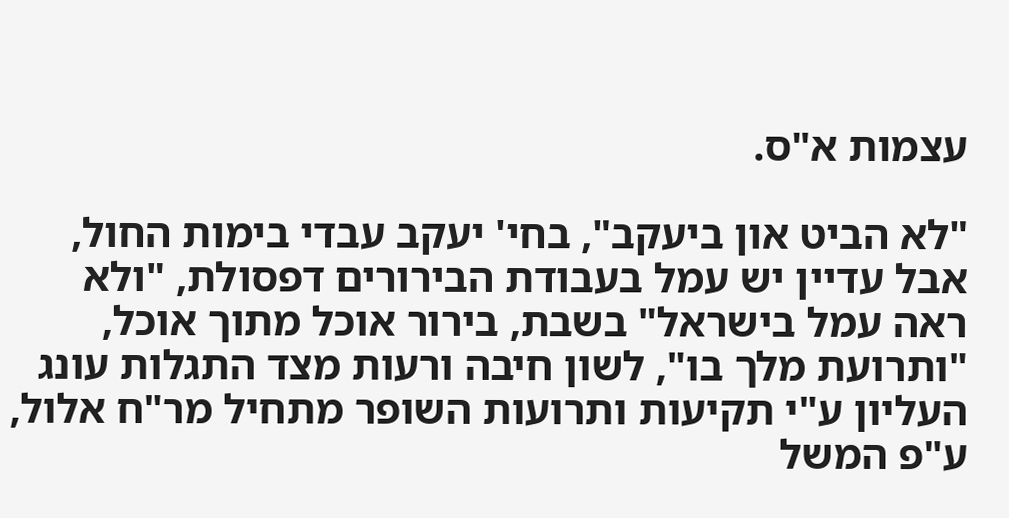עצמות א"ס.

"לא הביט און ביעקב", בחי' יעקב עבדי בימות החול, אבל עדיין יש עמל בעבודת הבירורים דפסולת, "ולא ראה עמל בישראל" בשבת, בירור אוכל מתוך אוכל, "ותרועת מלך בו", לשון חיבה ורעות מצד התגלות עונג העליון ע"י תקיעות ותרועות השופר מתחיל מר"ח אלול, ע"פ המשל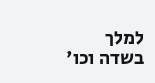למלך בשדה וכו'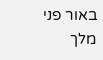באור פני מלך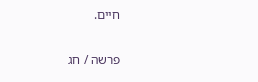חיים.

פרשה / חג